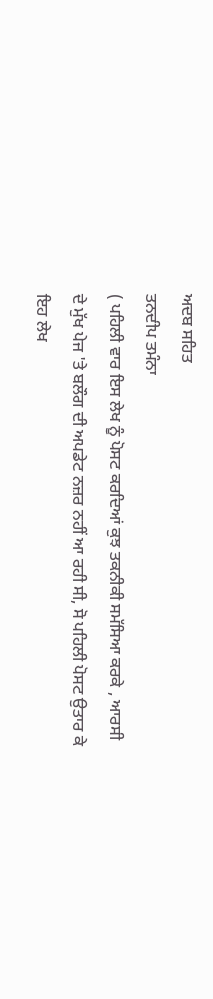ਅਦਬ ਸਹਿਤ
ਤਨਦੀਪ ਤਮੰਨਾ
( ਪਹਿਲੀ ਵਾਰ ਇਸ ਲੇਖ ਨੂੰ ਪੋਸਟ ਕਰਦਿਆਂ ਕੁਝ ਤਕਨੀਕੀ ਸਮੱਸਿਆ ਕਰਕੇ , ਆਰਸੀ ਦੇ ਮੁੱਖ ਪੇਜ 'ਤੇ ਬਲੌਗ ਦੀ ਅਪਡੇਟ ਨਜ਼ਰ ਨਹੀਂ ਆ ਰਹੀ ਸੀ, ਸੋ ਪਹਿਲੀ ਪੋਸਟ ਉਤਾਰ ਕੇ ਇਹ ਲੇਖ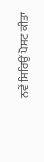ਨਵੇਂ ਸਿਰਿਉਂ ਪੋਸਟ ਕੀਤਾ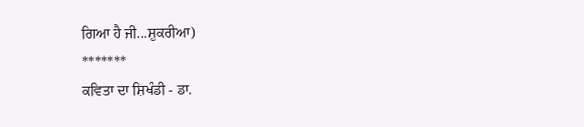ਗਿਆ ਹੈ ਜੀ...ਸ਼ੁਕਰੀਆ)
*******
ਕਵਿਤਾ ਦਾ ਸ਼ਿਖੰਡੀ - ਡਾ.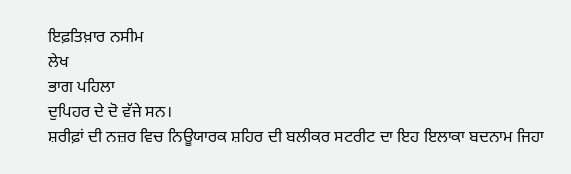ਇਫ਼ਤਿਖ਼ਾਰ ਨਸੀਮ
ਲੇਖ
ਭਾਗ ਪਹਿਲਾ
ਦੁਪਿਹਰ ਦੇ ਦੋ ਵੱਜੇ ਸਨ।
ਸ਼ਰੀਫ਼ਾਂ ਦੀ ਨਜ਼ਰ ਵਿਚ ਨਿਊਯਾਰਕ ਸ਼ਹਿਰ ਦੀ ਬਲੀਕਰ ਸਟਰੀਟ ਦਾ ਇਹ ਇਲਾਕਾ ਬਦਨਾਮ ਜਿਹਾ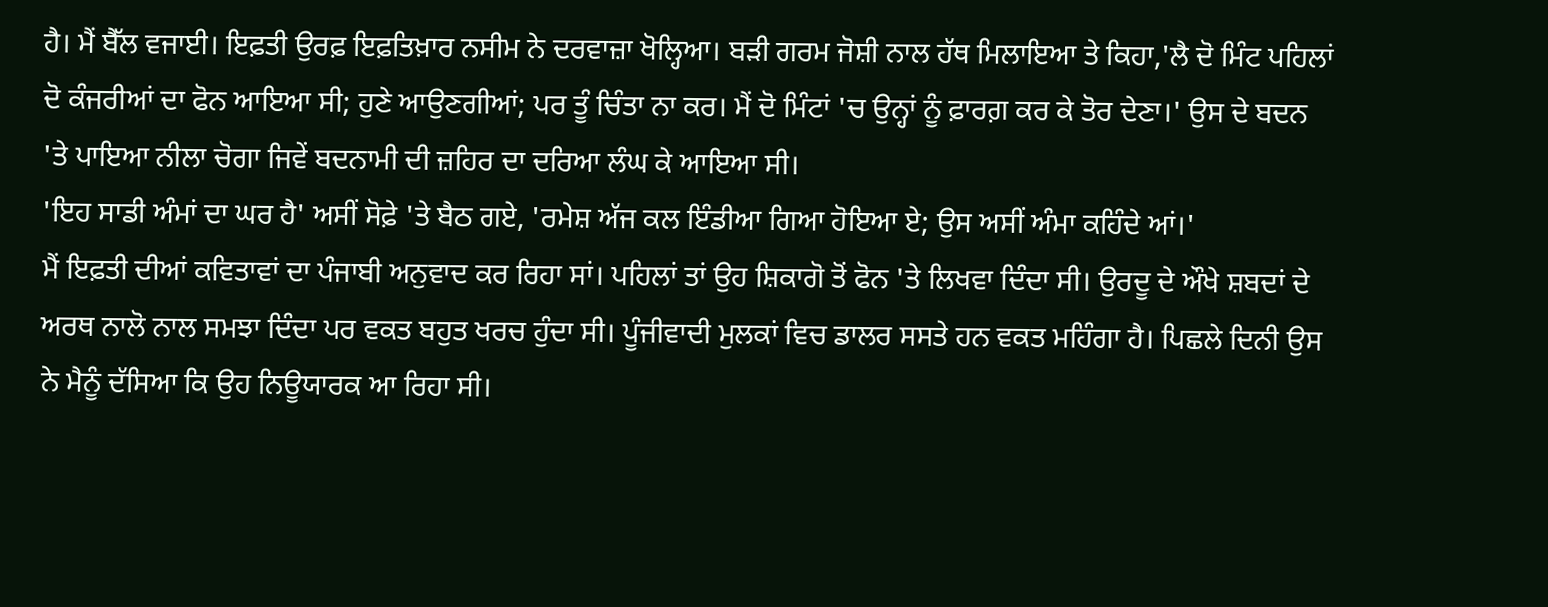ਹੈ। ਮੈਂ ਬੈੱਲ ਵਜਾਈ। ਇਫ਼ਤੀ ਉਰਫ਼ ਇਫ਼ਤਿਖ਼ਾਰ ਨਸੀਮ ਨੇ ਦਰਵਾਜ਼ਾ ਖੋਲ੍ਹਿਆ। ਬੜੀ ਗਰਮ ਜੋਸ਼ੀ ਨਾਲ ਹੱਥ ਮਿਲਾਇਆ ਤੇ ਕਿਹਾ,'ਲੈ ਦੋ ਮਿੰਟ ਪਹਿਲਾਂ ਦੋ ਕੰਜਰੀਆਂ ਦਾ ਫੋਨ ਆਇਆ ਸੀ; ਹੁਣੇ ਆਉਣਗੀਆਂ; ਪਰ ਤੂੰ ਚਿੰਤਾ ਨਾ ਕਰ। ਮੈਂ ਦੋ ਮਿੰਟਾਂ 'ਚ ਉਨ੍ਹਾਂ ਨੂੰ ਫ਼ਾਰਗ਼ ਕਰ ਕੇ ਤੋਰ ਦੇਣਾ।' ਉਸ ਦੇ ਬਦਨ 'ਤੇ ਪਾਇਆ ਨੀਲਾ ਚੋਗਾ ਜਿਵੇਂ ਬਦਨਾਮੀ ਦੀ ਜ਼ਹਿਰ ਦਾ ਦਰਿਆ ਲੰਘ ਕੇ ਆਇਆ ਸੀ।
'ਇਹ ਸਾਡੀ ਅੰਮਾਂ ਦਾ ਘਰ ਹੈ' ਅਸੀਂ ਸੋਫ਼ੇ 'ਤੇ ਬੈਠ ਗਏ, 'ਰਮੇਸ਼ ਅੱਜ ਕਲ ਇੰਡੀਆ ਗਿਆ ਹੋਇਆ ਏ; ਉਸ ਅਸੀਂ ਅੰਮਾ ਕਹਿੰਦੇ ਆਂ।'
ਮੈਂ ਇਫ਼ਤੀ ਦੀਆਂ ਕਵਿਤਾਵਾਂ ਦਾ ਪੰਜਾਬੀ ਅਨੁਵਾਦ ਕਰ ਰਿਹਾ ਸਾਂ। ਪਹਿਲਾਂ ਤਾਂ ਉਹ ਸ਼ਿਕਾਗੋ ਤੋਂ ਫੋਨ 'ਤੇ ਲਿਖਵਾ ਦਿੰਦਾ ਸੀ। ਉਰਦੂ ਦੇ ਔਖੇ ਸ਼ਬਦਾਂ ਦੇ ਅਰਥ ਨਾਲੋ ਨਾਲ ਸਮਝਾ ਦਿੰਦਾ ਪਰ ਵਕਤ ਬਹੁਤ ਖਰਚ ਹੁੰਦਾ ਸੀ। ਪੂੰਜੀਵਾਦੀ ਮੁਲਕਾਂ ਵਿਚ ਡਾਲਰ ਸਸਤੇ ਹਨ ਵਕਤ ਮਹਿੰਗਾ ਹੈ। ਪਿਛਲੇ ਦਿਨੀ ਉਸ ਨੇ ਮੈਨੂੰ ਦੱਸਿਆ ਕਿ ਉਹ ਨਿਊਯਾਰਕ ਆ ਰਿਹਾ ਸੀ।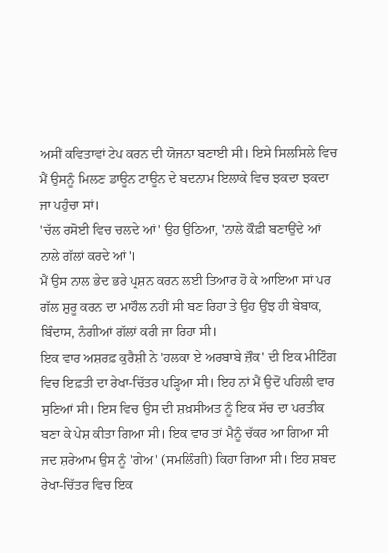ਅਸੀਂ ਕਵਿਤਾਵਾਂ ਟੇਪ ਕਰਨ ਦੀ ਯੋਜਨਾ ਬਣਾਈ ਸੀ। ਇਸੇ ਸਿਲਸਿਲੇ ਵਿਚ ਮੈਂ ਉਸਨੂੰ ਮਿਲਣ ਡਾਊਨ ਟਾਊਨ ਦੇ ਬਦਨਾਮ ਇਲਾਕੇ ਵਿਚ ਝਕਦਾ ਝਕਦਾ ਜਾ ਪਹੁੰਚਾ ਸਾਂ।
'ਚੱਲ ਰਸੋਈ ਵਿਚ ਚਲਦੇ ਆਂ' ਉਹ ਉਠਿਆ, 'ਨਾਲੇ ਕੌਫ਼ੀ ਬਣਾਉਂਦੇ ਆਂ ਨਾਲੇ ਗੱਲਾਂ ਕਰਦੇ ਆਂ'।
ਮੈਂ ਉਸ ਨਾਲ ਭੇਦ ਭਰੇ ਪ੍ਰਸ਼ਨ ਕਰਨ ਲਈ ਤਿਆਰ ਹੋ ਕੇ ਆਇਆ ਸਾਂ ਪਰ ਗੱਲ ਸ਼ੁਰੂ ਕਰਨ ਦਾ ਮਾਹੌਲ ਨਹੀਂ ਸੀ ਬਣ ਰਿਹਾ ਤੇ ਉਹ ਉਂਝ ਹੀ ਬੇਬਾਕ, ਬਿੰਦਾਸ, ਨੰਗੀਆਂ ਗੱਲਾਂ ਕਰੀ ਜਾ ਰਿਹਾ ਸੀ।
ਇਕ ਵਾਰ ਅਸ਼ਰਫ਼ ਕੁਰੈਸ਼ੀ ਨੇ 'ਹਲਕਾ ਏ ਅਰਬਾਬੇ ਜ਼ੌਕ' ਦੀ ਇਕ ਮੀਟਿੰਗ ਵਿਚ ਇਫ਼ਤੀ ਦਾ ਰੇਖਾ-ਚਿੱਤਰ ਪੜ੍ਹਿਆ ਸੀ। ਇਹ ਨਾਂ ਮੈਂ ਉਦੋਂ ਪਹਿਲੀ ਵਾਰ ਸੁਣਿਆਂ ਸੀ। ਇਸ ਵਿਚ ਉਸ ਦੀ ਸ਼ਖ਼ਸੀਅਤ ਨੂੰ ਇਕ ਸੱਚ ਦਾ ਪਰਤੀਕ ਬਣਾ ਕੇ ਪੇਸ਼ ਕੀਤਾ ਗਿਆ ਸੀ। ਇਕ ਵਾਰ ਤਾਂ ਮੈਨੂੰ ਚੱਕਰ ਆ ਗਿਆ ਸੀ ਜਦ ਸ਼ਰੇਆਮ ਉਸ ਨੂੰ 'ਗੇਅ' (ਸਮਲਿੰਗੀ) ਕਿਹਾ ਗਿਆ ਸੀ। ਇਹ ਸ਼ਬਦ ਰੇਖਾ-ਚਿੱਤਰ ਵਿਚ ਇਕ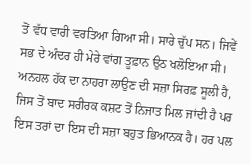ਤੋਂ ਵੱਧ ਵਾਰੀ ਵਰਤਿਆ ਗਿਆ ਸੀ। ਸਾਰੇ ਚੁੱਪ ਸਨ। ਜਿਵੇਂ ਸਭ ਦੇ ਅੰਦਰ ਹੀ ਮੇਰੇ ਵਾਂਗ ਤੂਫ਼ਾਨ ਉਠ ਖਲੋਇਆ ਸੀ।
ਅਨਹਲ ਹੱਕ ਦਾ ਨਾਹਰਾ ਲਾਉਣ ਦੀ ਸਜ਼ਾ ਸਿਰਫ਼ ਸੂਲੀ ਹੈ, ਜਿਸ ਤੋਂ ਬਾਦ ਸਰੀਰਕ ਕਸ਼ਟ ਤੋਂ ਨਿਜਾਤ ਮਿਲ ਜਾਂਦੀ ਹੈ ਪਰ ਇਸ ਤਰਾਂ ਦਾ ਇਸ ਦੀ ਸਜ਼ਾ ਬਹੁਤ ਭਿਆਨਕ ਹੈ। ਹਰ ਪਲ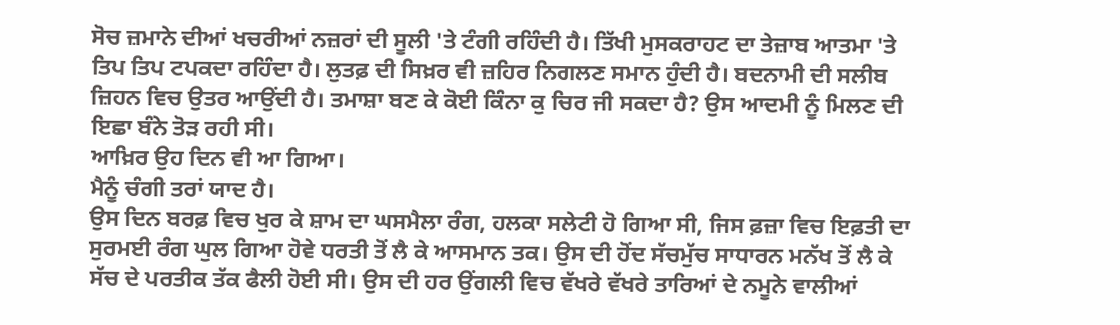ਸੋਚ ਜ਼ਮਾਨੇ ਦੀਆਂ ਖਚਰੀਆਂ ਨਜ਼ਰਾਂ ਦੀ ਸੂਲੀ 'ਤੇ ਟੰਗੀ ਰਹਿੰਦੀ ਹੈ। ਤਿੱਖੀ ਮੁਸਕਰਾਹਟ ਦਾ ਤੇਜ਼ਾਬ ਆਤਮਾ 'ਤੇ ਤਿਪ ਤਿਪ ਟਪਕਦਾ ਰਹਿੰਦਾ ਹੈ। ਲੁਤਫ਼ ਦੀ ਸਿਖ਼ਰ ਵੀ ਜ਼ਹਿਰ ਨਿਗਲਣ ਸਮਾਨ ਹੁੰਦੀ ਹੈ। ਬਦਨਾਮੀ ਦੀ ਸਲੀਬ ਜ਼ਿਹਨ ਵਿਚ ਉਤਰ ਆਉਂਦੀ ਹੈ। ਤਮਾਸ਼ਾ ਬਣ ਕੇ ਕੋਈ ਕਿੰਨਾ ਕੁ ਚਿਰ ਜੀ ਸਕਦਾ ਹੈ? ਉਸ ਆਦਮੀ ਨੂੰ ਮਿਲਣ ਦੀ ਇਛਾ ਬੰਨੇ ਤੋੜ ਰਹੀ ਸੀ।
ਆਖ਼ਿਰ ਉਹ ਦਿਨ ਵੀ ਆ ਗਿਆ।
ਮੈਨੂੰ ਚੰਗੀ ਤਰਾਂ ਯਾਦ ਹੈ।
ਉਸ ਦਿਨ ਬਰਫ਼ ਵਿਚ ਖੁਰ ਕੇ ਸ਼ਾਮ ਦਾ ਘਸਮੈਲਾ ਰੰਗ, ਹਲਕਾ ਸਲੇਟੀ ਹੋ ਗਿਆ ਸੀ, ਜਿਸ ਫ਼ਜ਼ਾ ਵਿਚ ਇਫ਼ਤੀ ਦਾ ਸੁਰਮਈ ਰੰਗ ਘੁਲ ਗਿਆ ਹੋਵੇ ਧਰਤੀ ਤੋਂ ਲੈ ਕੇ ਆਸਮਾਨ ਤਕ। ਉਸ ਦੀ ਹੋਂਦ ਸੱਚਮੁੱਚ ਸਾਧਾਰਨ ਮਨੱਖ ਤੋਂ ਲੈ ਕੇ ਸੱਚ ਦੇ ਪਰਤੀਕ ਤੱਕ ਫੈਲੀ ਹੋਈ ਸੀ। ਉਸ ਦੀ ਹਰ ਉਂਗਲੀ ਵਿਚ ਵੱਖਰੇ ਵੱਖਰੇ ਤਾਰਿਆਂ ਦੇ ਨਮੂਨੇ ਵਾਲੀਆਂ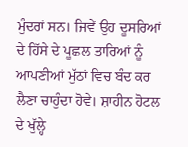ਮੁੰਦਰਾਂ ਸਨ। ਜਿਵੇਂ ਉਹ ਦੂਸਰਿਆਂ ਦੇ ਹਿੱਸੇ ਦੇ ਪੂਛਲ ਤਾਰਿਆਂ ਨੂੰ ਆਪਣੀਆਂ ਮੁੱਠਾਂ ਵਿਚ ਬੰਦ ਕਰ ਲੈਣਾ ਚਾਹੁੰਦਾ ਹੋਵੇ। ਸ਼ਾਹੀਨ ਹੋਟਲ ਦੇ ਖੁੱਲ੍ਹੇ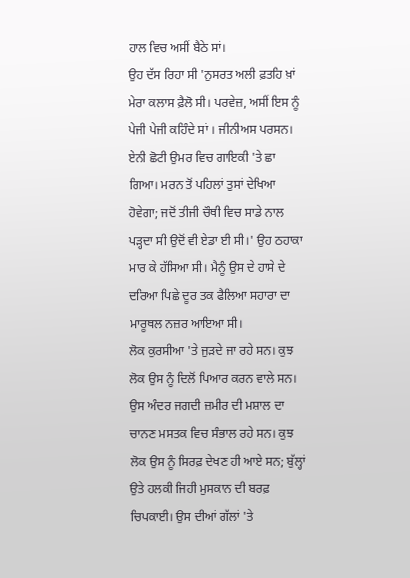ਹਾਲ ਵਿਚ ਅਸੀਂ ਬੈਠੇ ਸਾਂ।
ਉਹ ਦੱਸ ਰਿਹਾ ਸੀ 'ਨੁਸਰਤ ਅਲੀ ਫ਼ਤਹਿ ਖ਼ਾਂ ਮੇਰਾ ਕਲਾਸ ਫ਼ੈਲੋ ਸੀ। ਪਰਵੇਜ਼, ਅਸੀਂ ਇਸ ਨੂੰ ਪੇਜੀ ਪੇਜੀ ਕਹਿੰਦੇ ਸਾਂ । ਜੀਨੀਅਸ ਪਰਸਨ। ਏਨੀ ਛੋਟੀ ਉਮਰ ਵਿਚ ਗਾਇਕੀ 'ਤੇ ਛਾ ਗਿਆ। ਮਰਨ ਤੋਂ ਪਹਿਲਾਂ ਤੁਸਾਂ ਦੇਖਿਆ ਹੋਵੇਗਾ; ਜਦੋਂ ਤੀਜੀ ਚੌਥੀ ਵਿਚ ਸਾਡੇ ਨਾਲ ਪੜ੍ਹਦਾ ਸੀ ਉਦੋਂ ਵੀ ਏਡਾ ਈ ਸੀ।' ਉਹ ਠਹਾਕਾ ਮਾਰ ਕੇ ਹੱਸਿਆ ਸੀ। ਮੈਨੂੰ ਉਸ ਦੇ ਹਾਸੇ ਦੇ ਦਰਿਆ ਪਿਛੇ ਦੂਰ ਤਕ ਫੈਲਿਆ ਸਹਾਰਾ ਦਾ ਮਾਰੂਥਲ ਨਜ਼ਰ ਆਇਆ ਸੀ।
ਲੋਕ ਕੁਰਸੀਆ 'ਤੇ ਜੁੜਦੇ ਜਾ ਰਹੇ ਸਨ। ਕੁਝ ਲੋਕ ਉਸ ਨੂੰ ਦਿਲੋਂ ਪਿਆਰ ਕਰਨ ਵਾਲੇ ਸਨ। ਉਸ ਅੰਦਰ ਜਗਦੀ ਜ਼ਮੀਰ ਦੀ ਮਸ਼ਾਲ ਦਾ ਚਾਨਣ ਮਸਤਕ ਵਿਚ ਸੰਭਾਲ ਰਹੇ ਸਨ। ਕੁਝ ਲੋਕ ਉਸ ਨੂੰ ਸਿਰਫ਼ ਦੇਖਣ ਹੀ ਆਏ ਸਨ; ਬੁੱਲ੍ਹਾਂ ਉਤੇ ਹਲਕੀ ਜਿਹੀ ਮੁਸਕਾਨ ਦੀ ਬਰਫ਼ ਚਿਪਕਾਈ। ਉਸ ਦੀਆਂ ਗੱਲਾਂ 'ਤੇ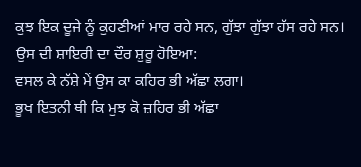ਕੁਝ ਇਕ ਦੂਜੇ ਨੂੰ ਕੁਹਣੀਆਂ ਮਾਰ ਰਹੇ ਸਨ, ਗੁੱਝਾ ਗੁੱਝਾ ਹੱਸ ਰਹੇ ਸਨ।
ਉਸ ਦੀ ਸ਼ਾਇਰੀ ਦਾ ਦੌਰ ਸ਼ੁਰੂ ਹੋਇਆ:
ਵਸਲ ਕੇ ਨੱਸ਼ੇ ਮੇਂ ਉਸ ਕਾ ਕਹਿਰ ਭੀ ਅੱਛਾ ਲਗਾ।
ਭੂਖ ਇਤਨੀ ਥੀ ਕਿ ਮੁਝ ਕੋ ਜ਼ਹਿਰ ਭੀ ਅੱਛਾ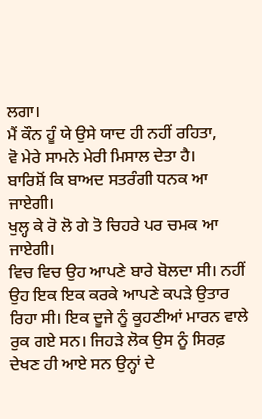ਲਗਾ।
ਮੈਂ ਕੌਨ ਹੂੰ ਯੇ ਉਸੇ ਯਾਦ ਹੀ ਨਹੀਂ ਰਹਿਤਾ,
ਵੋ ਮੇਰੇ ਸਾਮਨੇ ਮੇਰੀ ਮਿਸਾਲ ਦੇਤਾ ਹੈ।
ਬਾਰਿਸ਼ੋਂ ਕਿ ਬਾਅਦ ਸਤਰੰਗੀ ਧਨਕ ਆ ਜਾਏਗੀ।
ਖੁਲ੍ਹ ਕੇ ਰੋ ਲੋ ਗੇ ਤੋ ਚਿਹਰੇ ਪਰ ਚਮਕ ਆ ਜਾਏਗੀ।
ਵਿਚ ਵਿਚ ਉਹ ਆਪਣੇ ਬਾਰੇ ਬੋਲਦਾ ਸੀ। ਨਹੀਂ ਉਹ ਇਕ ਇਕ ਕਰਕੇ ਆਪਣੇ ਕਪੜੇ ਉਤਾਰ ਰਿਹਾ ਸੀ। ਇਕ ਦੂਜੇ ਨੂੰ ਕੂਹਣੀਆਂ ਮਾਰਨ ਵਾਲੇ ਰੁਕ ਗਏ ਸਨ। ਜਿਹੜੇ ਲੋਕ ਉਸ ਨੂੰ ਸਿਰਫ਼ ਦੇਖਣ ਹੀ ਆਏ ਸਨ ਉਨ੍ਹਾਂ ਦੇ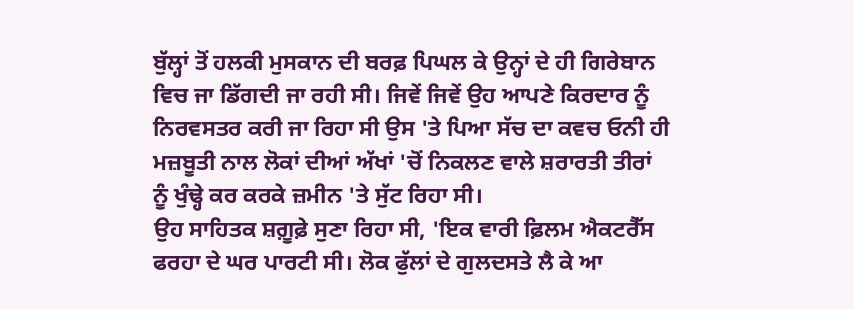ਬੁੱਲ੍ਹਾਂ ਤੋਂ ਹਲਕੀ ਮੁਸਕਾਨ ਦੀ ਬਰਫ਼ ਪਿਘਲ ਕੇ ਉਨ੍ਹਾਂ ਦੇ ਹੀ ਗਿਰੇਬਾਨ ਵਿਚ ਜਾ ਡਿੱਗਦੀ ਜਾ ਰਹੀ ਸੀ। ਜਿਵੇਂ ਜਿਵੇਂ ਉਹ ਆਪਣੇ ਕਿਰਦਾਰ ਨੂੰ ਨਿਰਵਸਤਰ ਕਰੀ ਜਾ ਰਿਹਾ ਸੀ ਉਸ 'ਤੇ ਪਿਆ ਸੱਚ ਦਾ ਕਵਚ ਓਨੀ ਹੀ ਮਜ਼ਬੂਤੀ ਨਾਲ ਲੋਕਾਂ ਦੀਆਂ ਅੱਖਾਂ 'ਚੋਂ ਨਿਕਲਣ ਵਾਲੇ ਸ਼ਰਾਰਤੀ ਤੀਰਾਂ ਨੂੰ ਖੁੰਢ੍ਹੇ ਕਰ ਕਰਕੇ ਜ਼ਮੀਨ 'ਤੇ ਸੁੱਟ ਰਿਹਾ ਸੀ।
ਉਹ ਸਾਹਿਤਕ ਸ਼ਗ਼ੂਫ਼ੇ ਸੁਣਾ ਰਿਹਾ ਸੀ, 'ਇਕ ਵਾਰੀ ਫ਼ਿਲਮ ਐਕਟਰੈੱਸ ਫਰਹਾ ਦੇ ਘਰ ਪਾਰਟੀ ਸੀ। ਲੋਕ ਫੁੱਲਾਂ ਦੇ ਗੁਲਦਸਤੇ ਲੈ ਕੇ ਆ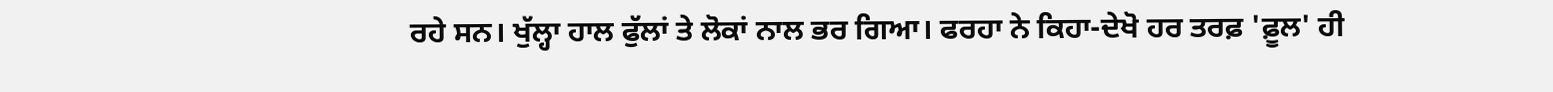ਰਹੇ ਸਨ। ਖੁੱਲ੍ਹਾ ਹਾਲ ਫੁੱਲਾਂ ਤੇ ਲੋਕਾਂ ਨਾਲ ਭਰ ਗਿਆ। ਫਰਹਾ ਨੇ ਕਿਹਾ-ਦੇਖੋ ਹਰ ਤਰਫ਼ 'ਫ਼ੂਲ' ਹੀ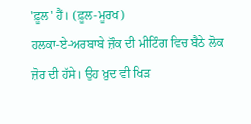'ਫ਼ੂਲ' ਹੈਂ। (ਫ਼ੂਲ-ਮੂਰਖ)
ਹਲਕਾ-ਏ-ਅਰਬਾਬੇ ਜ਼ੌਕ ਦੀ ਮੀਟਿੰਗ ਵਿਚ ਬੈਠੇ ਲੋਕ ਜ਼ੋਰ ਦੀ ਹੱਸੇ। ਉਹ ਖ਼ੁਦ ਵੀ ਖਿੜ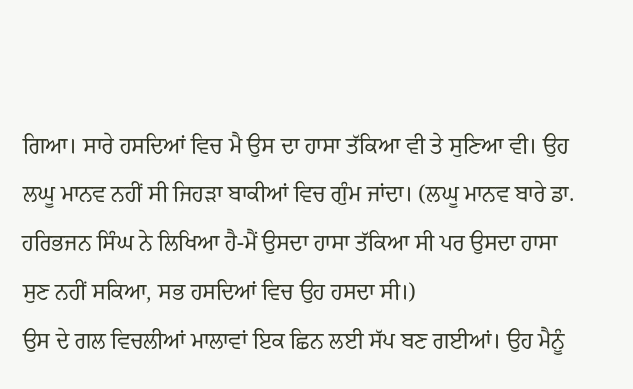ਗਿਆ। ਸਾਰੇ ਹਸਦਿਆਂ ਵਿਚ ਮੈ ਉਸ ਦਾ ਹਾਸਾ ਤੱਕਿਆ ਵੀ ਤੇ ਸੁਣਿਆ ਵੀ। ਉਹ ਲਘੂ ਮਾਨਵ ਨਹੀਂ ਸੀ ਜਿਹੜਾ ਬਾਕੀਆਂ ਵਿਚ ਗੁੰਮ ਜਾਂਦਾ। (ਲਘੂ ਮਾਨਵ ਬਾਰੇ ਡਾ. ਹਰਿਭਜਨ ਸਿੰਘ ਨੇ ਲਿਖਿਆ ਹੈ-ਮੈਂ ਉਸਦਾ ਹਾਸਾ ਤੱਕਿਆ ਸੀ ਪਰ ਉਸਦਾ ਹਾਸਾ ਸੁਣ ਨਹੀਂ ਸਕਿਆ, ਸਭ ਹਸਦਿਆਂ ਵਿਚ ਉਹ ਹਸਦਾ ਸੀ।)
ਉਸ ਦੇ ਗਲ ਵਿਚਲੀਆਂ ਮਾਲਾਵਾਂ ਇਕ ਛਿਨ ਲਈ ਸੱਪ ਬਣ ਗਈਆਂ। ਉਹ ਮੈਨੂੰ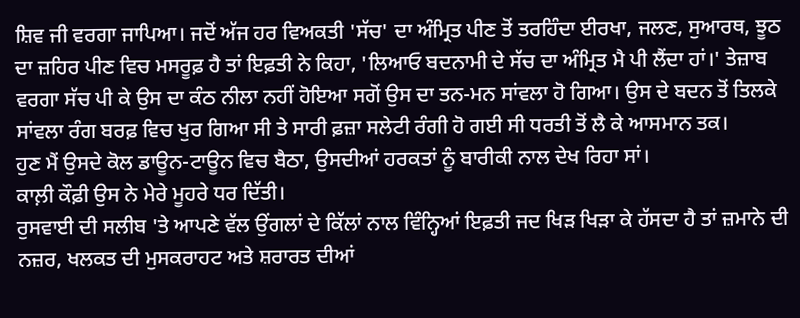ਸ਼ਿਵ ਜੀ ਵਰਗਾ ਜਾਪਿਆ। ਜਦੋਂ ਅੱਜ ਹਰ ਵਿਅਕਤੀ 'ਸੱਚ' ਦਾ ਅੰਮ੍ਰਿਤ ਪੀਣ ਤੋਂ ਤਰਹਿੰਦਾ ਈਰਖਾ, ਜਲਣ, ਸੁਆਰਥ, ਝੂਠ ਦਾ ਜ਼ਹਿਰ ਪੀਣ ਵਿਚ ਮਸਰੂਫ਼ ਹੈ ਤਾਂ ਇਫ਼ਤੀ ਨੇ ਕਿਹਾ, 'ਲਿਆਓ ਬਦਨਾਮੀ ਦੇ ਸੱਚ ਦਾ ਅੰਮ੍ਰਿਤ ਮੈ ਪੀ ਲੈਂਦਾ ਹਾਂ।' ਤੇਜ਼ਾਬ ਵਰਗਾ ਸੱਚ ਪੀ ਕੇ ਉਸ ਦਾ ਕੰਠ ਨੀਲਾ ਨਹੀਂ ਹੋਇਆ ਸਗੋਂ ਉਸ ਦਾ ਤਨ-ਮਨ ਸਾਂਵਲਾ ਹੋ ਗਿਆ। ਉਸ ਦੇ ਬਦਨ ਤੋਂ ਤਿਲਕੇ ਸਾਂਵਲਾ ਰੰਗ ਬਰਫ਼ ਵਿਚ ਖੁਰ ਗਿਆ ਸੀ ਤੇ ਸਾਰੀ ਫ਼ਜ਼ਾ ਸਲੇਟੀ ਰੰਗੀ ਹੋ ਗਈ ਸੀ ਧਰਤੀ ਤੋਂ ਲੈ ਕੇ ਆਸਮਾਨ ਤਕ।
ਹੁਣ ਮੈਂ ਉਸਦੇ ਕੋਲ ਡਾਊਨ-ਟਾਊਨ ਵਿਚ ਬੈਠਾ, ਉਸਦੀਆਂ ਹਰਕਤਾਂ ਨੂੰ ਬਾਰੀਕੀ ਨਾਲ ਦੇਖ ਰਿਹਾ ਸਾਂ।
ਕਾਲ਼ੀ ਕੌਫ਼ੀ ਉਸ ਨੇ ਮੇਰੇ ਮੂਹਰੇ ਧਰ ਦਿੱਤੀ।
ਰੁਸਵਾਈ ਦੀ ਸਲੀਬ 'ਤੇ ਆਪਣੇ ਵੱਲ ਉਂਗਲਾਂ ਦੇ ਕਿੱਲਾਂ ਨਾਲ ਵਿੰਨ੍ਹਿਆਂ ਇਫ਼ਤੀ ਜਦ ਖਿੜ ਖਿੜਾ ਕੇ ਹੱਸਦਾ ਹੈ ਤਾਂ ਜ਼ਮਾਨੇ ਦੀ ਨਜ਼ਰ, ਖਲਕਤ ਦੀ ਮੁਸਕਰਾਹਟ ਅਤੇ ਸ਼ਰਾਰਤ ਦੀਆਂ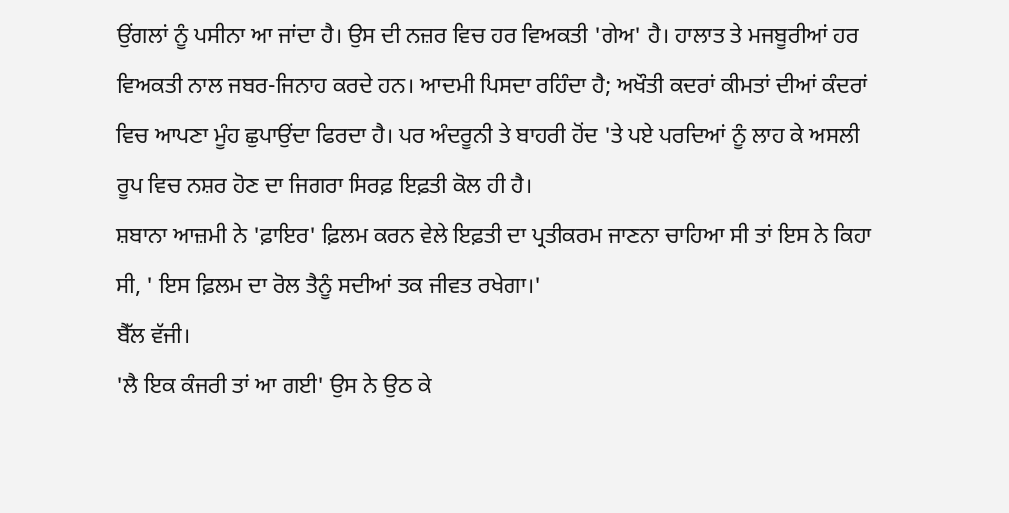ਉਂਗਲਾਂ ਨੂੰ ਪਸੀਨਾ ਆ ਜਾਂਦਾ ਹੈ। ਉਸ ਦੀ ਨਜ਼ਰ ਵਿਚ ਹਰ ਵਿਅਕਤੀ 'ਗੇਅ' ਹੈ। ਹਾਲਾਤ ਤੇ ਮਜਬੂਰੀਆਂ ਹਰ ਵਿਅਕਤੀ ਨਾਲ ਜਬਰ-ਜਿਨਾਹ ਕਰਦੇ ਹਨ। ਆਦਮੀ ਪਿਸਦਾ ਰਹਿੰਦਾ ਹੈ; ਅਖੌਤੀ ਕਦਰਾਂ ਕੀਮਤਾਂ ਦੀਆਂ ਕੰਦਰਾਂ ਵਿਚ ਆਪਣਾ ਮੂੰਹ ਛੁਪਾਉਂਦਾ ਫਿਰਦਾ ਹੈ। ਪਰ ਅੰਦਰੂਨੀ ਤੇ ਬਾਹਰੀ ਹੋਂਦ 'ਤੇ ਪਏ ਪਰਦਿਆਂ ਨੂੰ ਲਾਹ ਕੇ ਅਸਲੀ ਰੂਪ ਵਿਚ ਨਸ਼ਰ ਹੋਣ ਦਾ ਜਿਗਰਾ ਸਿਰਫ਼ ਇਫ਼ਤੀ ਕੋਲ ਹੀ ਹੈ।
ਸ਼ਬਾਨਾ ਆਜ਼ਮੀ ਨੇ 'ਫ਼ਾਇਰ' ਫ਼ਿਲਮ ਕਰਨ ਵੇਲੇ ਇਫ਼ਤੀ ਦਾ ਪ੍ਰਤੀਕਰਮ ਜਾਣਨਾ ਚਾਹਿਆ ਸੀ ਤਾਂ ਇਸ ਨੇ ਕਿਹਾ ਸੀ, ' ਇਸ ਫ਼ਿਲਮ ਦਾ ਰੋਲ ਤੈਨੂੰ ਸਦੀਆਂ ਤਕ ਜੀਵਤ ਰਖੇਗਾ।'
ਬੈੱਲ ਵੱਜੀ।
'ਲੈ ਇਕ ਕੰਜਰੀ ਤਾਂ ਆ ਗਈ' ਉਸ ਨੇ ਉਠ ਕੇ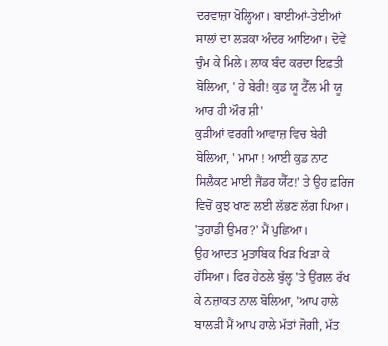ਦਰਵਾਜ਼ਾ ਖੋਲ੍ਹਿਆ। ਬਾਈਆਂ-ਤੇਈਆਂ ਸਾਲਾਂ ਦਾ ਲੜਕਾ ਅੰਦਰ ਆਇਆ। ਦੋਵੇਂ ਚੁੰਮ ਕੇ ਮਿਲੇ। ਲਾਕ ਬੰਦ ਕਰਦਾ ਇਫ਼ਤੀ ਬੋਲਿਆ, ' ਹੇ ਬੇਰੀ! ਕੁਡ ਯੂ ਟੈੱਲ ਮੀ ਯੂ ਆਰ ਹੀ ਔਰ ਸ਼ੀ'
ਕੁੜੀਆਂ ਵਰਗੀ ਆਵਾਜ਼ ਵਿਚ ਬੇਰੀ ਬੋਲਿਆ, ' ਮਾਮਾ ! ਆਈ ਕੁਡ ਨਾਟ ਸਿਲੈਕਟ ਮਾਈ ਜੈਂਡਰ ਯੈੱਟ!' ਤੇ ਉਹ ਫ਼ਰਿਜ ਵਿਚੋਂ ਕੁਝ ਖਾਣ ਲਈ ਲੱਭਣ ਲੱਗ ਪਿਆ।
'ਤੁਹਾਡੀ ਉਮਰ?' ਮੈਂ ਪੁਛਿਆ।
ਉਹ ਆਦਤ ਮੁਤਾਬਿਕ ਖਿੜ ਖਿੜਾ ਕੇ ਹੱਸਿਆ। ਫਿਰ ਹੇਠਲੇ ਬੁੱਲ੍ਹ 'ਤੇ ਉਂਗਲ ਰੱਖ ਕੇ ਨਜ਼ਾਕਤ ਨਾਲ ਬੋਲਿਆ, 'ਆਪ ਹਾਲੇ ਬਾਲੜੀ ਮੈਂ ਆਪ ਹਾਲੇ ਮੱਤਾਂ ਜੋਗੀ, ਮੱਤ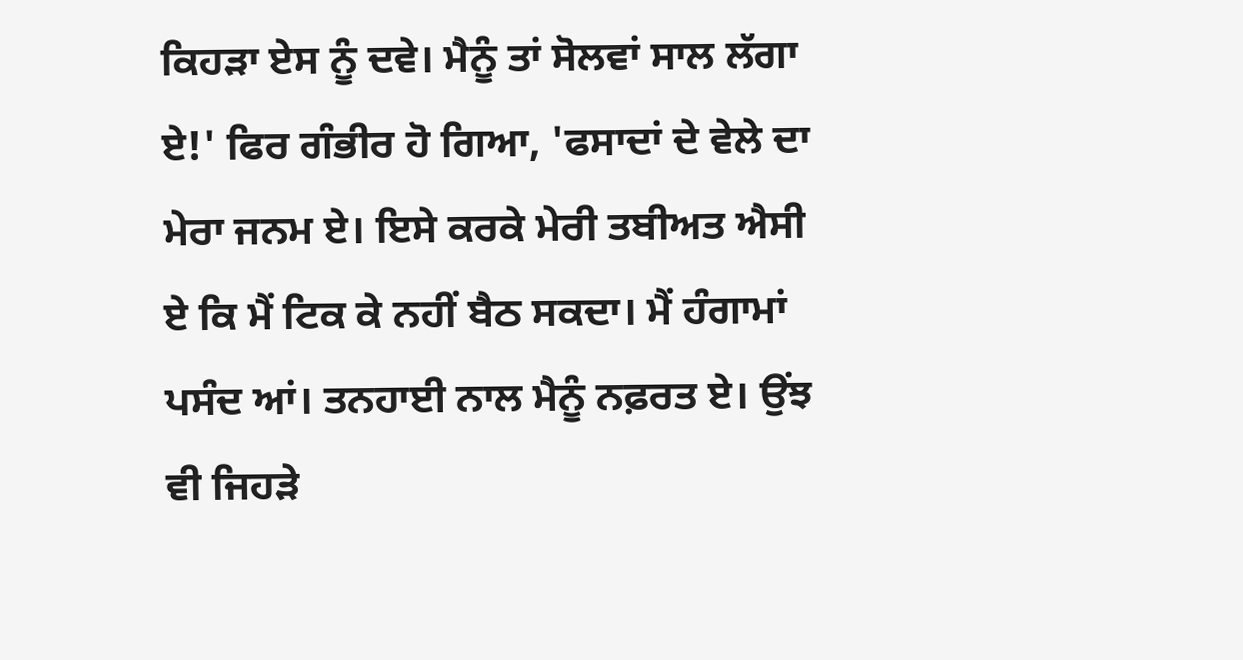ਕਿਹੜਾ ਏਸ ਨੂੰ ਦਵੇ। ਮੈਨੂੰ ਤਾਂ ਸੋਲਵਾਂ ਸਾਲ ਲੱਗਾ ਏ!' ਫਿਰ ਗੰਭੀਰ ਹੋ ਗਿਆ, 'ਫਸਾਦਾਂ ਦੇ ਵੇਲੇ ਦਾ ਮੇਰਾ ਜਨਮ ਏ। ਇਸੇ ਕਰਕੇ ਮੇਰੀ ਤਬੀਅਤ ਐਸੀ ਏ ਕਿ ਮੈਂ ਟਿਕ ਕੇ ਨਹੀਂ ਬੈਠ ਸਕਦਾ। ਮੈਂ ਹੰਗਾਮਾਂ ਪਸੰਦ ਆਂ। ਤਨਹਾਈ ਨਾਲ ਮੈਨੂੰ ਨਫ਼ਰਤ ਏ। ਉਂਝ ਵੀ ਜਿਹੜੇ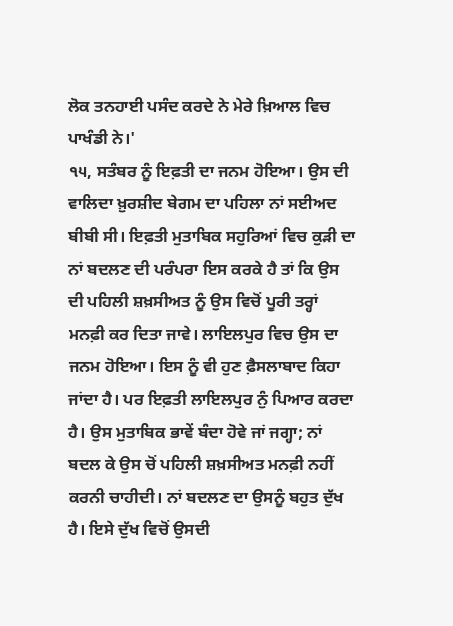ਲੋਕ ਤਨਹਾਈ ਪਸੰਦ ਕਰਦੇ ਨੇ ਮੇਰੇ ਖ਼ਿਆਲ ਵਿਚ ਪਾਖੰਡੀ ਨੇ।'
੧੫, ਸਤੰਬਰ ਨੂੰ ਇਫ਼ਤੀ ਦਾ ਜਨਮ ਹੋਇਆ। ਉਸ ਦੀ ਵਾਲਿਦਾ ਖ਼ੁਰਸ਼ੀਦ ਬੇਗਮ ਦਾ ਪਹਿਲਾ ਨਾਂ ਸਈਅਦ ਬੀਬੀ ਸੀ। ਇਫ਼ਤੀ ਮੁਤਾਬਿਕ ਸਹੁਰਿਆਂ ਵਿਚ ਕੁੜੀ ਦਾ ਨਾਂ ਬਦਲਣ ਦੀ ਪਰੰਪਰਾ ਇਸ ਕਰਕੇ ਹੈ ਤਾਂ ਕਿ ਉਸ ਦੀ ਪਹਿਲੀ ਸ਼ਖ਼ਸੀਅਤ ਨੂੰ ਉਸ ਵਿਚੋਂ ਪੂਰੀ ਤਰ੍ਹਾਂ ਮਨਫ਼ੀ ਕਰ ਦਿਤਾ ਜਾਵੇ। ਲਾਇਲਪੁਰ ਵਿਚ ਉਸ ਦਾ ਜਨਮ ਹੋਇਆ। ਇਸ ਨੂੰ ਵੀ ਹੁਣ ਫ਼ੈਸਲਾਬਾਦ ਕਿਹਾ ਜਾਂਦਾ ਹੈ। ਪਰ ਇਫ਼ਤੀ ਲਾਇਲਪੁਰ ਨੁੰ ਪਿਆਰ ਕਰਦਾ ਹੈ। ਉਸ ਮੁਤਾਬਿਕ ਭਾਵੇਂ ਬੰਦਾ ਹੋਵੇ ਜਾਂ ਜਗ੍ਹਾ; ਨਾਂ ਬਦਲ ਕੇ ਉਸ ਚੋਂ ਪਹਿਲੀ ਸ਼ਖ਼ਸੀਅਤ ਮਨਫ਼ੀ ਨਹੀਂ ਕਰਨੀ ਚਾਹੀਦੀ। ਨਾਂ ਬਦਲਣ ਦਾ ਉਸਨੂੰ ਬਹੁਤ ਦੁੱਖ ਹੈ। ਇਸੇ ਦੁੱਖ ਵਿਚੋਂ ਉਸਦੀ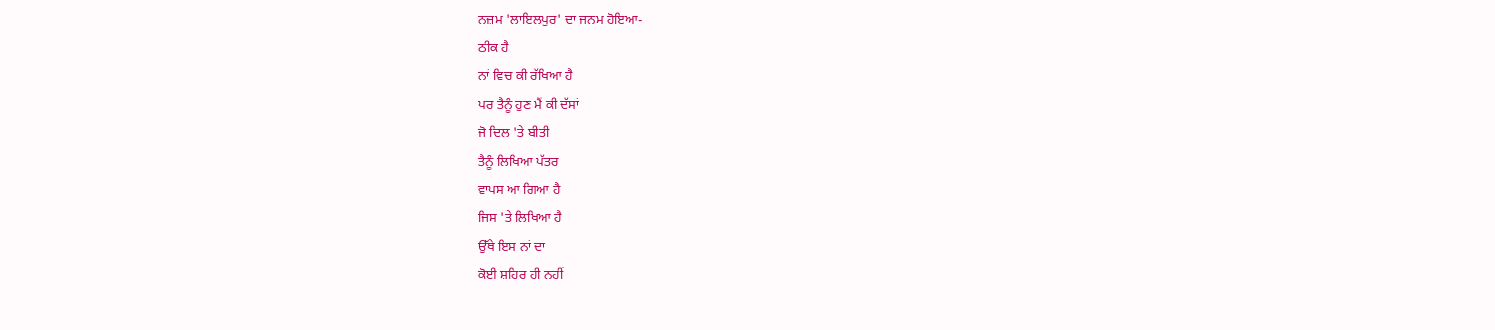ਨਜ਼ਮ 'ਲਾਇਲਪੁਰ' ਦਾ ਜਨਮ ਹੋਇਆ-
ਠੀਕ ਹੈ
ਨਾਂ ਵਿਚ ਕੀ ਰੱਖਿਆ ਹੈ
ਪਰ ਤੈਨੂੰ ਹੁਣ ਮੈਂ ਕੀ ਦੱਸਾਂ
ਜੋ ਦਿਲ 'ਤੇ ਬੀਤੀ
ਤੈਨੂੰ ਲਿਖਿਆ ਪੱਤਰ
ਵਾਪਸ ਆ ਗਿਆ ਹੈ
ਜਿਸ 'ਤੇ ਲਿਖਿਆ ਹੈ
ਉੱਥੇ ਇਸ ਨਾਂ ਦਾ
ਕੋਈ ਸ਼ਹਿਰ ਹੀ ਨਹੀਂ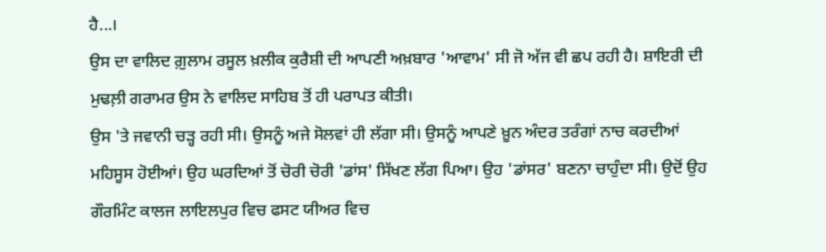ਹੈ...।
ਉਸ ਦਾ ਵਾਲਿਦ ਗ਼ੁਲਾਮ ਰਸੂਲ ਖ਼ਲੀਕ ਕੁਰੈਸ਼ੀ ਦੀ ਆਪਣੀ ਅਖ਼ਬਾਰ 'ਆਵਾਮ' ਸੀ ਜੋ ਅੱਜ ਵੀ ਛਪ ਰਹੀ ਹੈ। ਸ਼ਾਇਰੀ ਦੀ ਮੁਢਲ਼ੀ ਗਰਾਮਰ ਉਸ ਨੇ ਵਾਲਿਦ ਸਾਹਿਬ ਤੋਂ ਹੀ ਪਰਾਪਤ ਕੀਤੀ।
ਉਸ 'ਤੇ ਜਵਾਨੀ ਚੜ੍ਹ ਰਹੀ ਸੀ। ਉਸਨੂੰ ਅਜੇ ਸੋਲਵਾਂ ਹੀ ਲੱਗਾ ਸੀ। ਉਸਨੂੰ ਆਪਣੇ ਖ਼ੂਨ ਅੰਦਰ ਤਰੰਗਾਂ ਨਾਚ ਕਰਦੀਆਂ ਮਹਿਸੂਸ ਹੋਈਆਂ। ਉਹ ਘਰਦਿਆਂ ਤੋਂ ਚੋਰੀ ਚੋਰੀ 'ਡਾਂਸ' ਸਿੱਖਣ ਲੱਗ ਪਿਆ। ਉਹ 'ਡਾਂਸਰ' ਬਣਨਾ ਚਾਹੁੰਦਾ ਸੀ। ਉਦੋਂ ਉਹ ਗੌਰਮਿੰਟ ਕਾਲਜ ਲਾਇਲਪੁਰ ਵਿਚ ਫਸਟ ਯੀਅਰ ਵਿਚ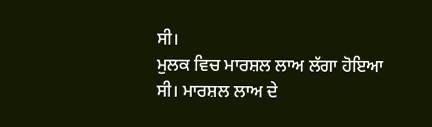ਸੀ।
ਮੁਲਕ ਵਿਚ ਮਾਰਸ਼ਲ ਲਾਅ ਲੱਗਾ ਹੋਇਆ ਸੀ। ਮਾਰਸ਼ਲ ਲਾਅ ਦੇ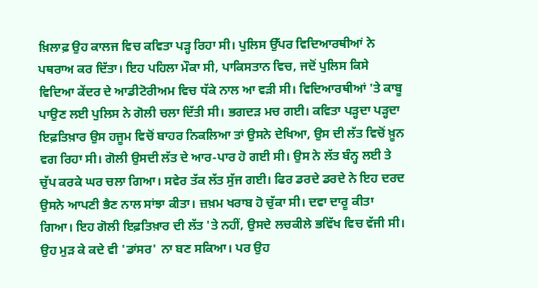ਖ਼ਿਲਾਫ਼ ਉਹ ਕਾਲਜ ਵਿਚ ਕਵਿਤਾ ਪੜ੍ਹ ਰਿਹਾ ਸੀ। ਪੁਲਿਸ ਉੱਪਰ ਵਿਦਿਆਰਥੀਆਂ ਨੇ ਪਥਰਾਅ ਕਰ ਦਿੱਤਾ। ਇਹ ਪਹਿਲਾ ਮੌਕਾ ਸੀ, ਪਾਕਿਸਤਾਨ ਵਿਚ, ਜਦੋਂ ਪੁਲਿਸ ਕਿਸੇ ਵਿਦਿਆ ਕੇਂਦਰ ਦੇ ਆਡੀਟੋਰੀਅਮ ਵਿਚ ਧੱਕੇ ਨਾਲ ਆ ਵੜੀ ਸੀ। ਵਿਦਿਆਰਥੀਆਂ 'ਤੇ ਕਾਬੂ ਪਾਉਣ ਲਈ ਪੁਲਿਸ ਨੇ ਗੋਲੀ ਚਲਾ ਦਿੱਤੀ ਸੀ। ਭਗਦੜ ਮਚ ਗਈ। ਕਵਿਤਾ ਪੜ੍ਹਦਾ ਪੜ੍ਹਦਾ ਇਫ਼ਤਿਖ਼ਾਰ ਉਸ ਹਜੂਮ ਵਿਚੋਂ ਬਾਹਰ ਨਿਕਲਿਆ ਤਾਂ ਉਸਨੇ ਦੇਖਿਆ, ਉਸ ਦੀ ਲੱਤ ਵਿਚੋਂ ਖ਼ੂਨ ਵਗ ਰਿਹਾ ਸੀ। ਗੋਲੀ ਉਸਦੀ ਲੱਤ ਦੇ ਆਰ-ਪਾਰ ਹੋ ਗਈ ਸੀ। ਉਸ ਨੇ ਲੱਤ ਬੰਨ੍ਹ ਲਈ ਤੇ ਚੁੱਪ ਕਰਕੇ ਘਰ ਚਲਾ ਗਿਆ। ਸਵੇਰ ਤੱਕ ਲੱਤ ਸੁੱਜ ਗਈ। ਫਿਰ ਡਰਦੇ ਡਰਦੇ ਨੇ ਇਹ ਦਰਦ ਉਸਨੇ ਆਪਣੀ ਭੈਣ ਨਾਲ ਸਾਂਝਾ ਕੀਤਾ। ਜ਼ਖ਼ਮ ਖਰਾਬ ਹੋ ਚੁੱਕਾ ਸੀ। ਦਵਾ ਦਾਰੂ ਕੀਤਾ ਗਿਆ। ਇਹ ਗੋਲੀ ਇਫ਼ਤਿਖ਼ਾਰ ਦੀ ਲੱਤ 'ਤੇ ਨਹੀਂ, ਉਸਦੇ ਲਚਕੀਲੇ ਭਵਿੱਖ ਵਿਚ ਵੱਜੀ ਸੀ। ਉਹ ਮੁੜ ਕੇ ਕਦੇ ਵੀ 'ਡਾਂਸਰ' ਨਾ ਬਣ ਸਕਿਆ। ਪਰ ਉਹ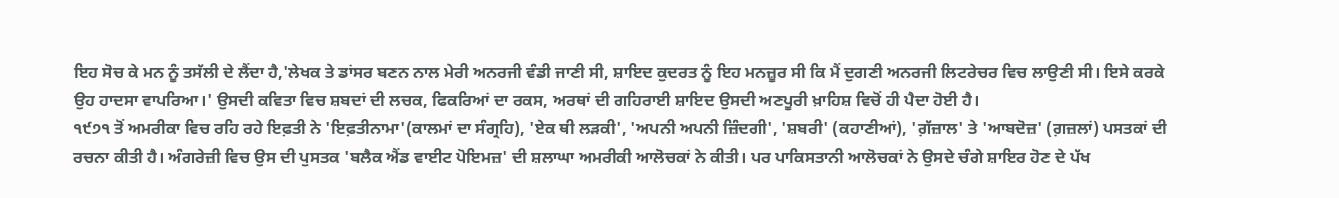ਇਹ ਸੋਚ ਕੇ ਮਨ ਨੂੰ ਤਸੱਲੀ ਦੇ ਲੈਂਦਾ ਹੈ,'ਲੇਖਕ ਤੇ ਡਾਂਸਰ ਬਣਨ ਨਾਲ ਮੇਰੀ ਅਨਰਜੀ ਵੰਡੀ ਜਾਣੀ ਸੀ, ਸ਼ਾਇਦ ਕੁਦਰਤ ਨੂੰ ਇਹ ਮਨਜ਼ੂਰ ਸੀ ਕਿ ਮੈਂ ਦੁਗਣੀ ਅਨਰਜੀ ਲਿਟਰੇਚਰ ਵਿਚ ਲਾਉਣੀ ਸੀ। ਇਸੇ ਕਰਕੇ ਉਹ ਹਾਦਸਾ ਵਾਪਰਿਆ।' ਉਸਦੀ ਕਵਿਤਾ ਵਿਚ ਸ਼ਬਦਾਂ ਦੀ ਲਚਕ, ਫਿਕਰਿਆਂ ਦਾ ਰਕਸ, ਅਰਥਾਂ ਦੀ ਗਹਿਰਾਈ ਸ਼ਾਇਦ ਉਸਦੀ ਅਣਪੂਰੀ ਖ਼ਾਹਿਸ਼ ਵਿਚੋਂ ਹੀ ਪੈਦਾ ਹੋਈ ਹੈ।
੧੯੭੧ ਤੋਂ ਅਮਰੀਕਾ ਵਿਚ ਰਹਿ ਰਹੇ ਇਫ਼ਤੀ ਨੇ 'ਇਫ਼ਤੀਨਾਮਾ'(ਕਾਲਮਾਂ ਦਾ ਸੰਗ੍ਰਹਿ), 'ਏਕ ਥੀ ਲੜਕੀ', 'ਅਪਨੀ ਅਪਨੀ ਜ਼ਿੰਦਗੀ', 'ਸ਼ਬਰੀ' (ਕਹਾਣੀਆਂ), 'ਗ਼ੱਜ਼ਾਲ' ਤੇ 'ਆਬਦੋਜ਼' (ਗ਼ਜ਼ਲਾਂ) ਪਸਤਕਾਂ ਦੀ ਰਚਨਾ ਕੀਤੀ ਹੈ। ਅੰਗਰੇਜ਼ੀ ਵਿਚ ਉਸ ਦੀ ਪੁਸਤਕ 'ਬਲੈਕ ਐਂਡ ਵਾਈਟ ਪੋਇਮਜ਼' ਦੀ ਸ਼ਲਾਘਾ ਅਮਰੀਕੀ ਆਲੋਚਕਾਂ ਨੇ ਕੀਤੀ। ਪਰ ਪਾਕਿਸਤਾਨੀ ਆਲੋਚਕਾਂ ਨੇ ਉਸਦੇ ਚੰਗੇ ਸ਼ਾਇਰ ਹੋਣ ਦੇ ਪੱਖ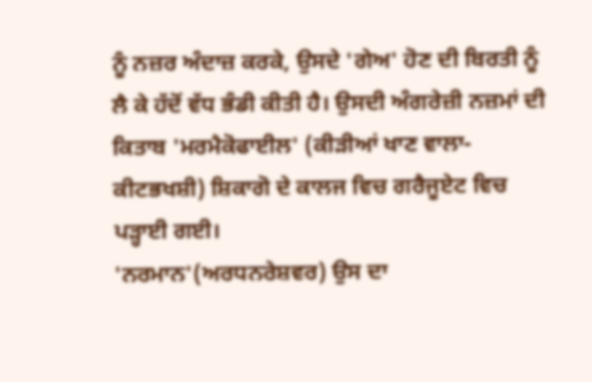ਨੂੰ ਨਜ਼ਰ ਅੰਦਾਜ਼ ਕਰਕੇ, ਉਸਦੇ 'ਗੇਅ' ਹੋਣ ਦੀ ਬਿਰਤੀ ਨੂੰ ਲੈ ਕੇ ਹੱਦੋਂ ਵੱਧ ਭੰਡੀ ਕੀਤੀ ਹੈ। ਉਸਦੀ ਅੰਗਰੇਜ਼ੀ ਨਜ਼ਮਾਂ ਦੀ ਕਿਤਾਬ 'ਮਰਮੈਕੋਫਾਈਲ' (ਕੀੜੀਆਂ ਖਾਣ ਵਾਲਾ-ਕੀਟਭਖਸ਼ੀ) ਸ਼ਿਕਾਗੋ ਦੇ ਕਾਲਜ ਵਿਚ ਗਰੈਜੂਏਟ ਵਿਚ ਪੜ੍ਹਾਈ ਗਈ।
'ਨਰਮਾਨ'(ਅਰਧਨਰੇਸ਼ਵਰ) ਉਸ ਦਾ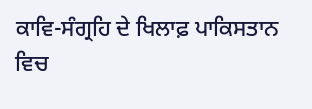ਕਾਵਿ-ਸੰਗ੍ਰਹਿ ਦੇ ਖਿਲਾਫ਼ ਪਾਕਿਸਤਾਨ ਵਿਚ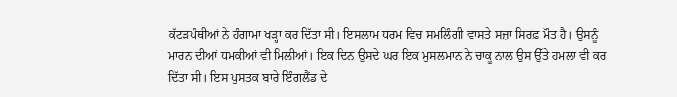ਕੱਟੜਪੰਥੀਆਂ ਨੇ ਹੰਗਾਮਾ ਖੜ੍ਹਾ ਕਰ ਦਿੱਤਾ ਸੀ। ਇਸਲਾਮ ਧਰਮ ਵਿਚ ਸਮਲਿੰਗੀ ਵਾਸਤੇ ਸਜ਼ਾ ਸਿਰਫ਼ ਮੌਤ ਹੈ। ਉਸਨੂੰ ਮਾਰਨ ਦੀਆਂ ਧਮਕੀਆਂ ਵੀ ਮਿਲੀਆਂ। ਇਕ ਦਿਨ ਉਸਦੇ ਘਰ ਇਕ ਮੁਸਲਮਾਨ ਨੇ ਚਾਕੂ ਨਾਲ ਉਸ ਉੱਤੇ ਹਮਲਾ ਵੀ ਕਰ ਦਿੱਤਾ ਸੀ। ਇਸ ਪੁਸਤਕ ਬਾਰੇ ਇੰਗਲੈਂਡ ਦੇ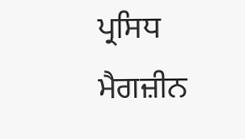ਪ੍ਰਸਿਧ ਮੈਗਜ਼ੀਨ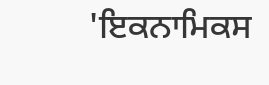'ਇਕਨਾਮਿਕਸ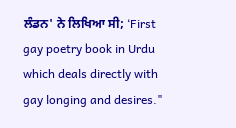ਲੰਡਨ' ਨੇ ਲਿਖਿਆ ਸੀ; ‘First gay poetry book in Urdu which deals directly with gay longing and desires."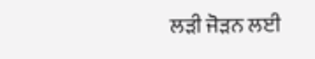ਲੜੀ ਜੋੜਨ ਲਈ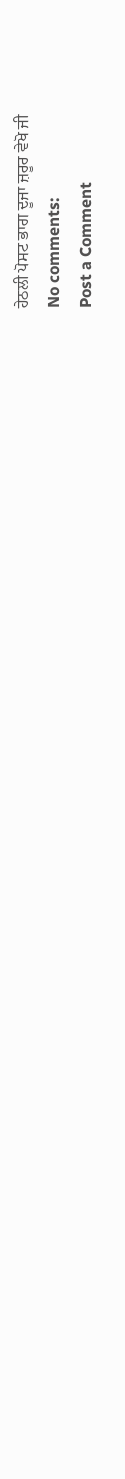ਹੇਠਲੀ ਪੋਸਟ ਭਾਗ ਦੂਜਾ ਜ਼ਰੂਰ ਵੇਖੋ ਜੀ
No comments:
Post a Comment